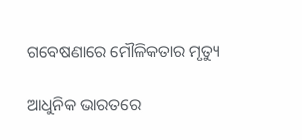ଗବେଷଣାରେ ମୌଳିକତାର ମୃତ୍ୟୁ

ଆଧୁନିକ ଭାରତରେ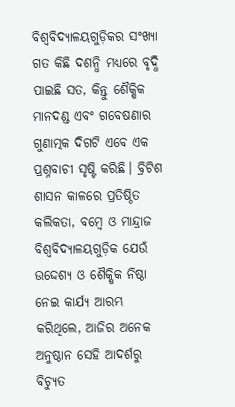ବିଶ୍ୱବିଦ୍ୟାଳୟଗୁଡ଼ିକର ସଂଖ୍ୟା ଗତ କିଛି ଦଶନ୍ଧି ମଧ୍ୟରେ ବୃଦ୍ଧି ପାଇଛି ସତ, କିନ୍ତୁ ଶୈକ୍ଷିକ ମାନଦଣ୍ଡ ଏବଂ ଗବେଷଣାର ଗୁଣାତ୍ମକ ଦିଗଟି ଏବେ ଏକ ପ୍ରଶ୍ନବାଚୀ ସୃଷ୍ଟି କରିଛି। ବ୍ରିଟିଶ ଶାସନ କାଳରେ ପ୍ରତିଷ୍ଠିତ କଲିକତା, ବମ୍ବେ ଓ ମାନ୍ଦ୍ରାଜ ବିଶ୍ୱବିଦ୍ୟାଳୟଗୁଡ଼ିକ ଯେଉଁ ଉଦ୍ଦେଶ୍ୟ ଓ ଶୈକ୍ଷିକ ନିଷ୍ଠା ନେଇ କାର୍ଯ୍ୟ ଆରମ୍ଭ କରିଥିଲେ, ଆଜିର ଅନେକ ଅନୁଷ୍ଠାନ ସେହି ଆଦର୍ଶରୁ ବିଚ୍ୟୁତ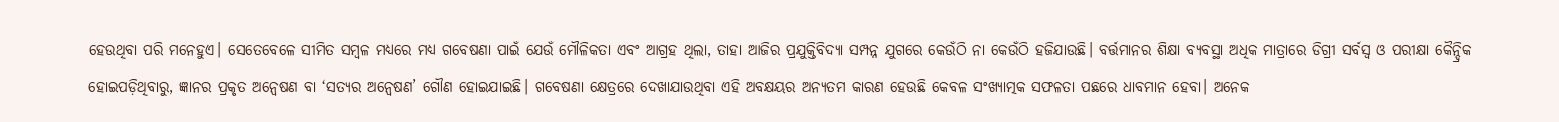ହେଉଥିବା ପରି ମନେହୁଏ। ସେତେବେଳେ ସୀମିତ ସମ୍ବଳ ମଧ୍ୟରେ ମଧ୍ୟ ଗବେଷଣା ପାଇଁ ଯେଉଁ ମୌଳିକତା ଏବଂ ଆଗ୍ରହ ଥିଲା, ତାହା ଆଜିର ପ୍ରଯୁକ୍ତିବିଦ୍ୟା ସମ୍ପନ୍ନ ଯୁଗରେ କେଉଁଠି ନା କେଉଁଠି ହଜିଯାଉଛି। ବର୍ତ୍ତମାନର ଶିକ୍ଷା ବ୍ୟବସ୍ଥା ଅଧିକ ମାତ୍ରାରେ ଡିଗ୍ରୀ ସର୍ବସ୍ବ ଓ ପରୀକ୍ଷା କୈନ୍ଦ୍ରିକ ହୋଇପଡ଼ିଥିବାରୁ, ଜ୍ଞାନର ପ୍ରକୃତ ଅନ୍ବେଷଣ ବା ‘ସତ୍ୟର ଅନ୍ବେଷଣ’ ଗୌଣ ହୋଇଯାଇଛି। ଗବେଷଣା କ୍ଷେତ୍ରରେ ଦେଖାଯାଉଥିବା ଏହି ଅବକ୍ଷୟର ଅନ୍ୟତମ କାରଣ ହେଉଛି କେବଳ ସଂଖ୍ୟାତ୍ମକ ସଫଳତା ପଛରେ ଧାବମାନ ହେବା। ଅନେକ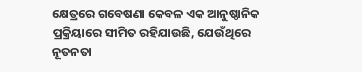କ୍ଷେତ୍ରରେ ଗବେଷଣା କେବଳ ଏକ ଆନୁଷ୍ଠାନିକ ପ୍ରକ୍ରିୟାରେ ସୀମିତ ରହିଯାଉଛି, ଯେଉଁଥିରେ ନୂତନତା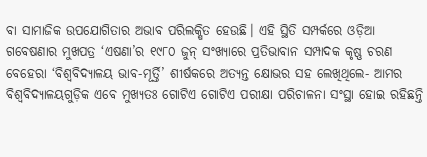ବା ସାମାଜିକ ଉପଯୋଗିତାର ଅଭାବ ପରିଲକ୍ଷିତ ହେଉଛି। ଏହି ସ୍ଥିତି ସମ୍ପର୍କରେ ଓଡ଼ିଆ ଗବେଷଣାର ମୁଖପତ୍ର ‘ଏଷଣା’ର ୧୯୮୦ ଜୁନ୍‌ ସଂଖ୍ୟାରେ ପ୍ରତିଭାବାନ ସମ୍ପାଦକ କୃଷ୍ଣ ଚରଣ ବେହେରା ‘ବିଶ୍ୱବିଦ୍ୟାଳୟ ଭାବ-ମୂର୍ତ୍ତି’ ଶୀର୍ଷକରେ ଅତ୍ୟନ୍ତ କ୍ଷୋଭର ସହ ଲେଖିଥିଲେ- ଆମର ବିଶ୍ୱବିଦ୍ୟାଳୟଗୁଡ଼ିକ ଏବେ ମୁଖ୍ୟତଃ ଗୋଟିଏ ଗୋଟିଏ ପରୀକ୍ଷା ପରିଚାଳନା ସଂସ୍ଥା ହୋଇ ରହିଛନ୍ତି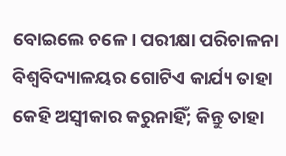ବୋଇଲେ ଚଳେ। ପରୀକ୍ଷା ପରିଚାଳନା ବିଶ୍ୱବିଦ୍ୟାଳୟର ଗୋଟିଏ କାର୍ଯ୍ୟ ତାହା କେହି ଅସ୍ବୀକାର କରୁନାହିଁ; କିନ୍ତୁ ତାହା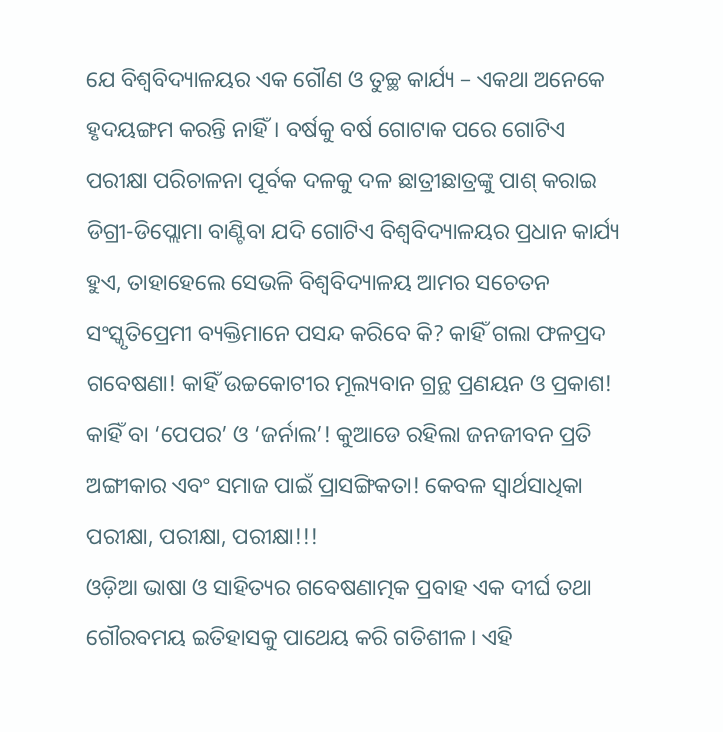ଯେ ବିଶ୍ୱବିଦ୍ୟାଳୟର ଏକ ଗୌଣ ଓ ତୁଚ୍ଛ କାର୍ଯ୍ୟ – ଏକଥା ଅନେକେ ହୃଦୟଙ୍ଗମ କରନ୍ତି ନାହିଁ। ବର୍ଷକୁ ବର୍ଷ ଗୋଟାକ ପରେ ଗୋଟିଏ ପରୀକ୍ଷା ପରିଚାଳନା ପୂର୍ବକ ଦଳକୁ ଦଳ ଛାତ୍ରୀଛାତ୍ରଙ୍କୁ ପାଶ୍‌ କରାଇ ଡିଗ୍ରୀ-ଡିପ୍ଲୋମା ବାଣ୍ଟିବା ଯଦି ଗୋଟିଏ ବିଶ୍ୱବିଦ୍ୟାଳୟର ପ୍ରଧାନ କାର୍ଯ୍ୟ ହୁଏ, ତାହାହେଲେ ସେଭଳି ବିଶ୍ୱବିଦ୍ୟାଳୟ ଆମର ସଚେତନ ସଂସ୍କୃତିପ୍ରେମୀ ବ୍ୟକ୍ତିମାନେ ପସନ୍ଦ କରିବେ କି? କାହିଁ ଗଲା ଫଳପ୍ରଦ ଗବେଷଣା! କାହିଁ ଉଚ୍ଚକୋଟୀର ମୂଲ୍ୟବାନ ଗ୍ରନ୍ଥ ପ୍ରଣୟନ ଓ ପ୍ରକାଶ! କାହିଁ ବା ‘ପେପର’ ଓ ‘ଜର୍ନାଲ’! କୁଆଡେ ରହିଲା ଜନଜୀବନ ପ୍ରତି ଅଙ୍ଗୀକାର ଏବଂ ସମାଜ ପାଇଁ ପ୍ରାସଙ୍ଗିକତା! କେବଳ ସ୍ବାର୍ଥସାଧିକା ପରୀକ୍ଷା, ପରୀକ୍ଷା, ପରୀକ୍ଷା!!!
ଓଡ଼ିଆ ଭାଷା ଓ ସାହିତ୍ୟର ଗବେଷଣାତ୍ମକ ପ୍ରବାହ ଏକ ଦୀର୍ଘ ତଥା ଗୌରବମୟ ଇତିହାସକୁ ପାଥେୟ କରି ଗତିଶୀଳ। ଏହି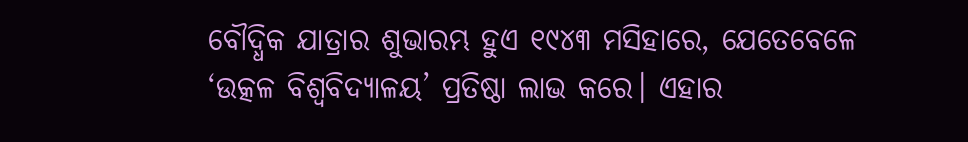ବୌଦ୍ଧିକ ଯାତ୍ରାର ଶୁଭାରମ୍ଭ ହୁଏ ୧୯୪୩ ମସିହାରେ, ଯେତେବେଳେ ‘ଉତ୍କଳ ବିଶ୍ୱବିଦ୍ୟାଳୟ’ ପ୍ରତିଷ୍ଠା ଲାଭ କରେ। ଏହାର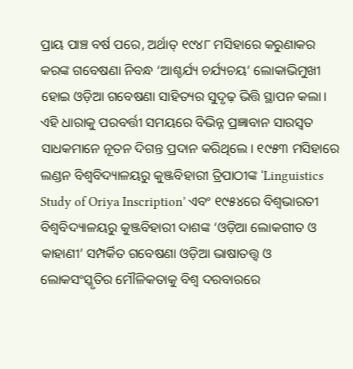ପ୍ରାୟ ପାଞ୍ଚ ବର୍ଷ ପରେ, ଅର୍ଥାତ୍‌ ୧୯୪୮ ମସିହାରେ କରୁଣାକର କରଙ୍କ ଗବେଷଣା ନିବନ୍ଧ ‘ଆଶ୍ଚର୍ଯ୍ୟ ଚର୍ଯ୍ୟଚୟ’ ଲୋକାଭିମୁଖୀ ହୋଇ ଓଡ଼ିଆ ଗବେଷଣା ସାହିତ୍ୟର ସୁଦୃଢ଼ ଭିତ୍ତି ସ୍ଥାପନ କଲା। ଏହି ଧାରାକୁ ପରବର୍ତ୍ତୀ ସମୟରେ ବିଭିନ୍ନ ପ୍ରଜ୍ଞାବାନ ସାରସ୍ବତ ସାଧକମାନେ ନୂତନ ଦିଗନ୍ତ ପ୍ରଦାନ କରିଥିଲେ। ୧୯୫୩ ମସିହାରେ ଲଣ୍ଡନ ବିଶ୍ୱବିଦ୍ୟାଳୟରୁ କୁଞ୍ଜବିହାରୀ ତ୍ରିପାଠୀଙ୍କ ‘Linguistics Study of Oriya Inscription’ ଏବଂ ୧୯୫୪ରେ ବିଶ୍ୱଭାରତୀ ବିଶ୍ୱବିଦ୍ୟାଳୟରୁ କୁଞ୍ଜବିହାରୀ ଦାଶଙ୍କ ‘ଓଡ଼ିଆ ଲୋକଗୀତ ଓ କାହାଣୀ’ ସମ୍ପର୍କିତ ଗବେଷଣା ଓଡ଼ିଆ ଭାଷାତତ୍ତ୍ୱ ଓ ଲୋକସଂସ୍କୃତିର ମୌଳିକତାକୁ ବିଶ୍ୱ ଦରବାରରେ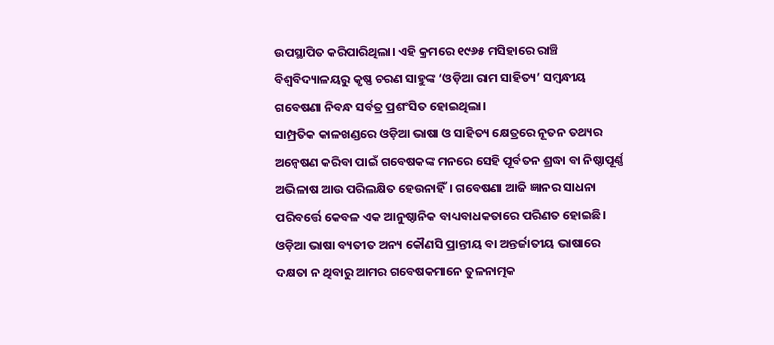ଉପସ୍ଥାପିତ କରିପାରିଥିଲା। ଏହି କ୍ରମରେ ୧୯୬୫ ମସିହାରେ ରାଞ୍ଚି ବିଶ୍ୱବିଦ୍ୟାଳୟରୁ କୃଷ୍ଣ ଚରଣ ସାହୁଙ୍କ ‘ଓଡ଼ିଆ ରାମ ସାହିତ୍ୟ’ ସମ୍ବନ୍ଧୀୟ ଗବେଷଣା ନିବନ୍ଧ ସର୍ବତ୍ର ପ୍ରଶଂସିତ ହୋଇଥିଲା।
ସାମ୍ପ୍ରତିକ କାଳଖଣ୍ଡରେ ଓଡ଼ିଆ ଭାଷା ଓ ସାହିତ୍ୟ କ୍ଷେତ୍ରରେ ନୂତନ ତଥ୍ୟର ଅନ୍ବେଷଣ କରିବା ପାଇଁ ଗବେଷକଙ୍କ ମନରେ ସେହି ପୂର୍ବତନ ଶ୍ରଦ୍ଧା ବା ନିଷ୍ଠାପୂର୍ଣ୍ଣ ଅଭିଳାଷ ଆଉ ପରିଲକ୍ଷିତ ହେଉନାହିଁ। ଗବେଷଣା ଆଜି ଜ୍ଞାନର ସାଧନା ପରିବର୍ତ୍ତେ କେବଳ ଏକ ଆନୁଷ୍ଠାନିକ ବାଧ୍ୟବାଧକତାରେ ପରିଣତ ହୋଇଛି। ଓଡ଼ିଆ ଭାଷା ବ୍ୟତୀତ ଅନ୍ୟ କୌଣସି ପ୍ରାନ୍ତୀୟ ବା ଅନ୍ତର୍ଜାତୀୟ ଭାଷାରେ ଦକ୍ଷତା ନ ଥିବାରୁ ଆମର ଗବେଷକମାନେ ତୁଳନାତ୍ମକ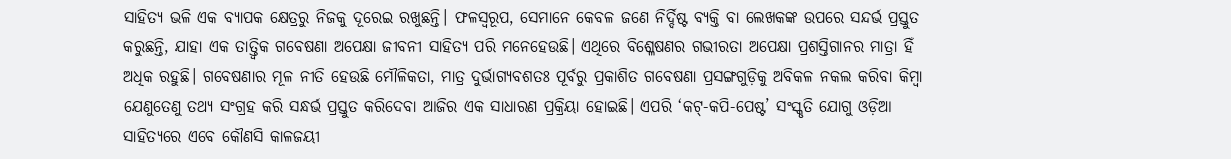ସାହିତ୍ୟ ଭଳି ଏକ ବ୍ୟାପକ କ୍ଷେତ୍ରରୁ ନିଜକୁ ଦୂରେଇ ରଖୁଛନ୍ତି। ଫଳସ୍ବରୂପ, ସେମାନେ କେବଳ ଜଣେ ନିର୍ଦ୍ଦିଷ୍ଟ ବ୍ୟକ୍ତି ବା ଲେଖକଙ୍କ ଉପରେ ସନ୍ଦର୍ଭ ପ୍ରସ୍ତୁତ କରୁଛନ୍ତି, ଯାହା ଏକ ତାତ୍ତ୍ୱିକ ଗବେଷଣା ଅପେକ୍ଷା ଜୀବନୀ ସାହିତ୍ୟ ପରି ମନେହେଉଛି। ଏଥିରେ ବିଶ୍ଳେଷଣର ଗଭୀରତା ଅପେକ୍ଷା ପ୍ରଶସ୍ତିଗାନର ମାତ୍ରା ହିଁ ଅଧିକ ରହୁଛି। ଗବେଷଣାର ମୂଳ ନୀତି ହେଉଛି ମୌଳିକତା, ମାତ୍ର ଦୁର୍ଭାଗ୍ୟବଶତଃ ପୂର୍ବରୁ ପ୍ରକାଶିତ ଗବେଷଣା ପ୍ରସଙ୍ଗଗୁଡ଼ିକୁ ଅବିକଳ ନକଲ କରିବା କିମ୍ବା ଯେଣୁତେଣୁ ତଥ୍ୟ ସଂଗ୍ରହ କରି ସନ୍ଧର୍ଭ ପ୍ରସ୍ତୁତ କରିଦେବା ଆଜିର ଏକ ସାଧାରଣ ପ୍ରକ୍ରିୟା ହୋଇଛି। ଏପରି ‘କଟ୍‌-କପି-ପେଷ୍ଟ’ ସଂସ୍କୃତି ଯୋଗୁ ଓଡ଼ିଆ ସାହିତ୍ୟରେ ଏବେ କୌଣସି କାଳଜୟୀ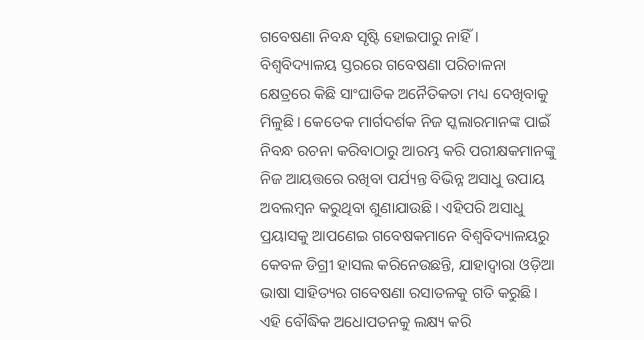ଗବେଷଣା ନିବନ୍ଧ ସୃଷ୍ଟି ହୋଇପାରୁ ନାହିଁ। ବିଶ୍ୱବିଦ୍ୟାଳୟ ସ୍ତରରେ ଗବେଷଣା ପରିଚାଳନା କ୍ଷେତ୍ରରେ କିଛି ସାଂଘାତିକ ଅନୈତିକତା ମଧ୍ୟ ଦେଖିବାକୁ ମିଳୁଛି। କେତେକ ମାର୍ଗଦର୍ଶକ ନିଜ ସ୍କଲାରମାନଙ୍କ ପାଇଁ ନିବନ୍ଧ ରଚନା କରିବାଠାରୁ ଆରମ୍ଭ କରି ପରୀକ୍ଷକମାନଙ୍କୁ ନିଜ ଆୟତ୍ତରେ ରଖିବା ପର୍ଯ୍ୟନ୍ତ ବିଭିନ୍ନ ଅସାଧୁ ଉପାୟ ଅବଲମ୍ବନ କରୁଥିବା ଶୁଣାଯାଉଛି। ଏହିପରି ଅସାଧୁ ପ୍ରୟାସକୁ ଆପଣେଇ ଗବେଷକମାନେ ବିଶ୍ୱବିଦ୍ୟାଳୟରୁ କେବଳ ଡିଗ୍ରୀ ହାସଲ କରିନେଉଛନ୍ତି, ଯାହାଦ୍ୱାରା ଓଡ଼ିଆ ଭାଷା ସାହିତ୍ୟର ଗବେଷଣା ରସାତଳକୁ ଗତି କରୁଛି। ଏହି ବୌଦ୍ଧିକ ଅଧୋପତନକୁ ଲକ୍ଷ୍ୟ କରି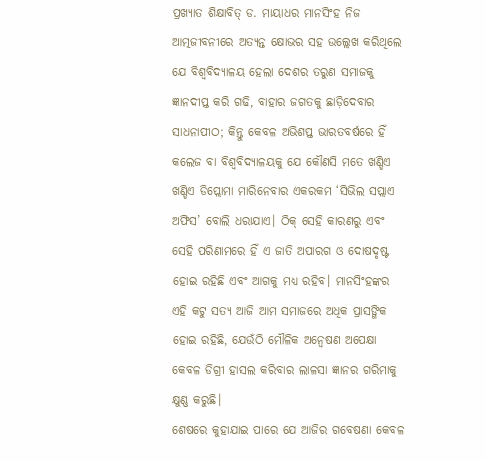ପ୍ରଖ୍ୟାତ ଶିକ୍ଷାବିତ୍‌ ଡ. ମାୟାଧର ମାନସିଂହ ନିଜ ଆତ୍ମଜୀବନୀରେ ଅତ୍ୟନ୍ତ କ୍ଷୋଭର ସହ ଉଲ୍ଲେଖ କରିଥିଲେ ଯେ ବିଶ୍ୱବିଦ୍ୟାଳୟ ହେଲା ଦେଶର ତରୁଣ ସମାଜକୁ ଜ୍ଞାନଦୀପ୍ତ କରି ଗଢି, ବାହାର ଜଗତକୁ ଛାଡ଼ିଦେବାର ସାଧନାପୀଠ; କିନ୍ତୁ କେବଳ ଅଭିଶପ୍ତ ଭାରତବର୍ଷରେ ହିଁ କଲେଜ ବା ବିଶ୍ୱବିଦ୍ୟାଳୟକୁ ଯେ କୌଣସି ମତେ ଖଣ୍ଡିଏ ଖଣ୍ଡିଏ ଡିପ୍ଲୋମା ମାରିନେବାର ଏକରକମ ‘ସିଭିଲ ସପ୍ଲାଏ ଅଫିସ’ ବୋଲି ଧରାଯାଏ। ଠିକ୍‌ ସେହି କାରଣରୁ ଏବଂ ସେହି ପରିଣାମରେ ହିଁ ଏ ଜାତି ଅପାରଗ ଓ ଦୋଷଦୃଷ୍ଟ ହୋଇ ରହିଛି ଏବଂ ଆଗକୁ ମଧ୍ୟ ରହିବ। ମାନସିଂହଙ୍କର ଏହି କଟୁ ସତ୍ୟ ଆଜି ଆମ ସମାଜରେ ଅଧିକ ପ୍ରାସଙ୍ଗିକ ହୋଇ ରହିଛି, ଯେଉଁଠି ମୌଳିକ ଅନ୍ବେଷଣ ଅପେକ୍ଷା କେବଳ ଡିଗ୍ରୀ ହାସଲ କରିବାର ଲାଳସା ଜ୍ଞାନର ଗରିମାକୁ କ୍ଷୁଣ୍ଣ କରୁଛି।
ଶେଷରେ କୁହାଯାଇ ପାରେ ଯେ ଆଜିର ଗବେଷଣା କେବଳ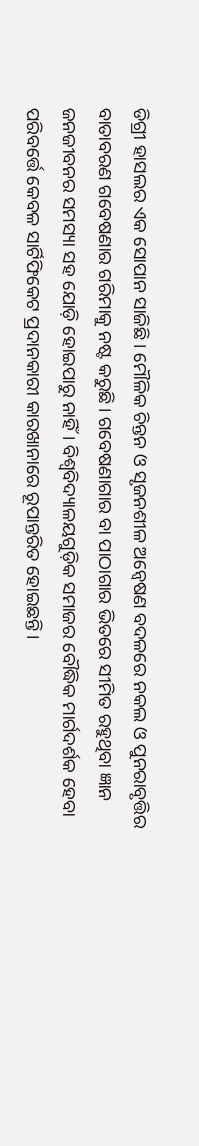ଡିଗ୍ରୀ ହାସଲର ଏକ ସୋପାନ ସାଜିଛି। ମୌଳିକ ଚିନ୍ତନ ଓ ସୃଜନଶୀଳ ଅନ୍ବେଷଣ ବଦଳରେ ନକଲ ଓ ପୁନରାବୃତ୍ତିର ବାତାବରଣ ଗବେଷଣାର ଗରିମାକୁ ନଷ୍ଟ କରୁଛି। ଗବେଷଣାଗାର ବା ପାଠାଗାର ଭିତରେ ସୀମିତ ରହୁଥିବା ଜ୍ଞାନ ଜନଜୀବନର ସମସ୍ୟା ସହ ଯୋଡ଼ି ହୋଇପାରୁ ନାହିଁ। ବିଶ୍ୱବିଦ୍ୟାଳୟଗୁଡ଼ିକ ସମାଜର ବୌଦ୍ଧିକ ମାର୍ଗଦର୍ଶକ ହେବା ପରିବର୍ତ୍ତେ କେବଳ ସାର୍ଟିଫିକେଟ ପ୍ରଦାନକାରୀ କାରଖାନାରେ ରୂପାନ୍ତରିତ ହୋଇଛନ୍ତି।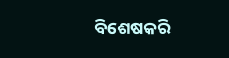ବିଶେଷକରି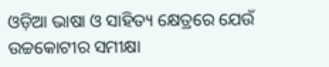ଓଡ଼ିଆ ଭାଷା ଓ ସାହିତ୍ୟ କ୍ଷେତ୍ରରେ ଯେଉଁ ଉଚ୍ଚକୋଟୀର ସମୀକ୍ଷା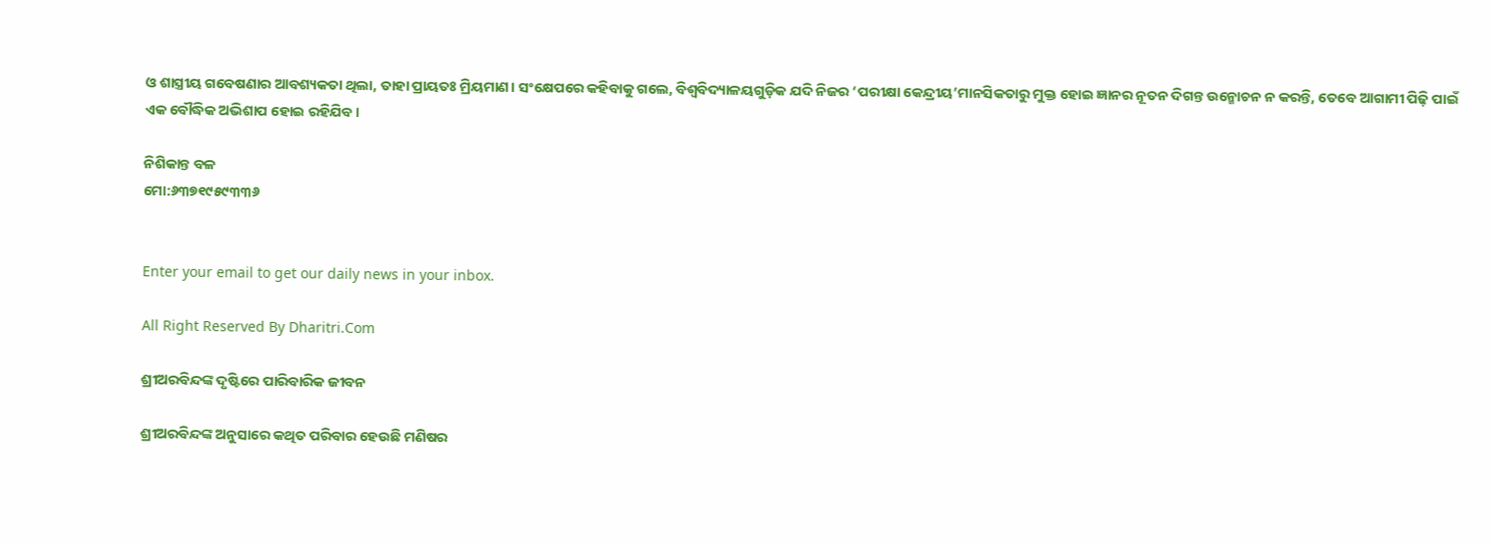ଓ ଶାସ୍ତ୍ରୀୟ ଗବେଷଣାର ଆବଶ୍ୟକତା ଥିଲା, ତାହା ପ୍ରାୟତଃ ମ୍ରିୟମାଣ। ସଂକ୍ଷେପରେ କହିବାକୁ ଗଲେ, ବିଶ୍ୱବିଦ୍ୟାଳୟଗୁଡ଼ିକ ଯଦି ନିଜର ‘ପରୀକ୍ଷା କେନ୍ଦ୍ରୀୟ’ମାନସିକତାରୁ ମୁକ୍ତ ହୋଇ ଜ୍ଞାନର ନୂତନ ଦିଗନ୍ତ ଉନ୍ମୋଚନ ନ କରନ୍ତି, ତେବେ ଆଗାମୀ ପିଢ଼ି ପାଇଁ ଏକ ବୌଦ୍ଧିକ ଅଭିଶାପ ହୋଇ ରହିଯିବ।

ନିଶିକାନ୍ତ ବଳ
ମୋ:୬୩୭୧୯୫୯୩୩୬


Enter your email to get our daily news in your inbox.

All Right Reserved By Dharitri.Com

ଶ୍ରୀଅରବିନ୍ଦଙ୍କ ଦୃଷ୍ଟିରେ ପାରିବାରିକ ଜୀବନ

ଶ୍ରୀଅରବିନ୍ଦଙ୍କ ଅନୁସାରେ କଥିତ ପରିବାର ହେଉଛି ମଣିଷର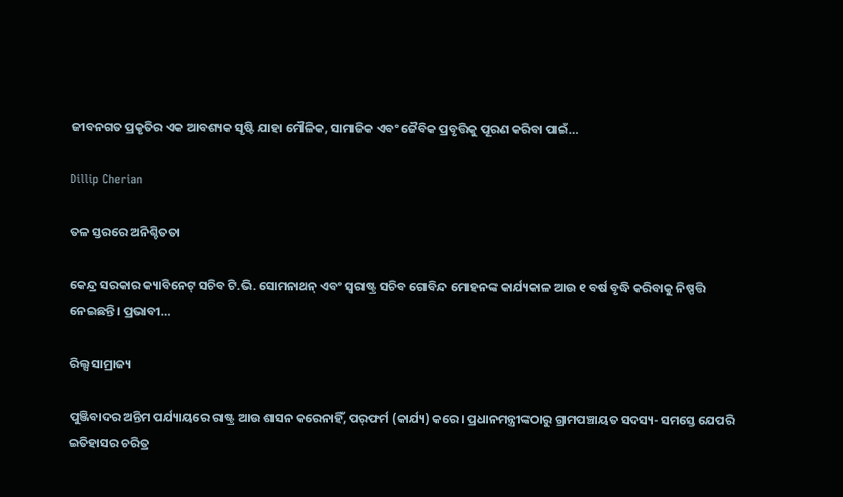ଜୀବନଗତ ପ୍ରକୃତିର ଏକ ଆବଶ୍ୟକ ସୃଷ୍ଟି ଯାହା ମୌଳିକ, ସାମାଜିକ ଏବଂ ଜୈବିକ ପ୍ରବୃତ୍ତିକୁ ପୂରଣ କରିବା ପାଇଁ…

Dillip Cherian

ତଳ ସ୍ତରରେ ଅନିଶ୍ଚିତତା

କେନ୍ଦ୍ର ସରକାର କ୍ୟାବିନେଟ୍‌ ସଚିବ ଟି.ଭି. ସୋମନାଥନ୍‌ ଏବଂ ସ୍ବରାଷ୍ଟ୍ର ସଚିବ ଗୋବିନ୍ଦ ମୋହନଙ୍କ କାର୍ଯ୍ୟକାଳ ଆଉ ୧ ବର୍ଷ ବୃଦ୍ଧି କରିବାକୁ ନିଷ୍ପତ୍ତି ନେଇଛନ୍ତି। ପ୍ରଭାବୀ…

ରିଲ୍ସ ସାମ୍ରାଜ୍ୟ

ପୁଞ୍ଜିବାଦର ଅନ୍ତିମ ପର୍ଯ୍ୟାୟରେ ରାଷ୍ଟ୍ର ଆଉ ଶାସନ କରେନାହିଁ, ପର୍‌ଫର୍ମ (କାର୍ଯ୍ୟ) କରେ। ପ୍ରଧାନମନ୍ତ୍ରୀଙ୍କଠାରୁ ଗ୍ରାମପଞ୍ଚାୟତ ସଦସ୍ୟ- ସମସ୍ତେ ଯେପରି ଇତିହାସର ଚରିତ୍ର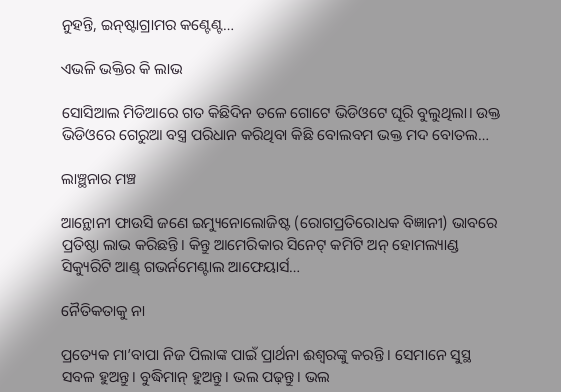ନୁହନ୍ତି, ଇନ୍‌ଷ୍ଟାଗ୍ରାମର କଣ୍ଟେଣ୍ଟ…

ଏଭଳି ଭକ୍ତିର କି ଲାଭ

ସୋସିଆଲ ମିଡିଆରେ ଗତ କିଛିଦିନ ତଳେ ଗୋଟେ ଭିଡିଓଟେ ଘୂରି ବୁଲୁଥିଲା। ଉକ୍ତ ଭିଡିଓରେ ଗେରୁଆ ବସ୍ତ୍ର ପରିଧାନ କରିଥିବା କିଛି ବୋଲବମ ଭକ୍ତ ମଦ ବୋତଲ…

ଲାଞ୍ଛନାର ମଞ୍ଚ

ଆନ୍ଥୋନୀ ଫାଉସି ଜଣେ ଇମ୍ୟୁନୋଲୋଜିଷ୍ଟ (ରୋଗପ୍ରତିରୋଧକ ବିଜ୍ଞାନୀ) ଭାବରେ ପ୍ରତିଷ୍ଠା ଲାଭ କରିଛନ୍ତି। କିନ୍ତୁ ଆମେରିକାର ସିନେଟ୍‌ କମିଟି ଅନ୍‌ ହୋମଲ୍ୟାଣ୍ଡ ସିକ୍ୟୁରିଟି ଆଣ୍ଡ୍‌ ଗଭର୍ନମେଣ୍ଟାଲ ଆଫେୟାର୍ସ…

ନୈତିକତାକୁ ନା

ପ୍ରତ୍ୟେକ ମା’ବାପା ନିଜ ପିଲାଙ୍କ ପାଇଁ ପ୍ରାର୍ଥନା ଈଶ୍ୱରଙ୍କୁ କରନ୍ତି । ସେମାନେ ସୁସ୍ଥ ସବଳ ହୁଅନ୍ତୁ। ବୁଦ୍ଧିମାନ୍‌ ହୁଅନ୍ତୁ। ଭଲ ପଢ଼ନ୍ତୁ। ଭଲ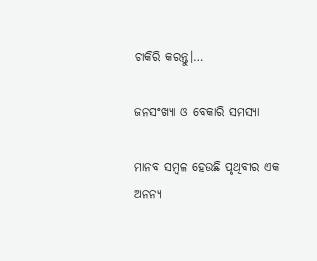ଚାକିରି କରନ୍ତୁ।…

ଜନସଂଖ୍ୟା ଓ ବେକାରି ସମସ୍ୟା

ମାନବ ସମ୍ବଳ ହେଉଛି ପୃଥିବୀର ଏକ ଅନନ୍ୟ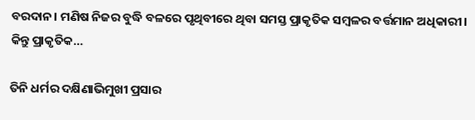ବରଦାନ। ମଣିଷ ନିଜର ବୁଦ୍ଧି ବଳରେ ପୃଥିବୀରେ ଥିବା ସମସ୍ତ ପ୍ରାକୃତିକ ସମ୍ବଳର ବର୍ତ୍ତମାନ ଅଧିକାରୀ। କିନ୍ତୁ ପ୍ରାକୃତିକ…

ତିନି ଧର୍ମର ଦକ୍ଷିଣାଭିମୁଖୀ ପ୍ରସାର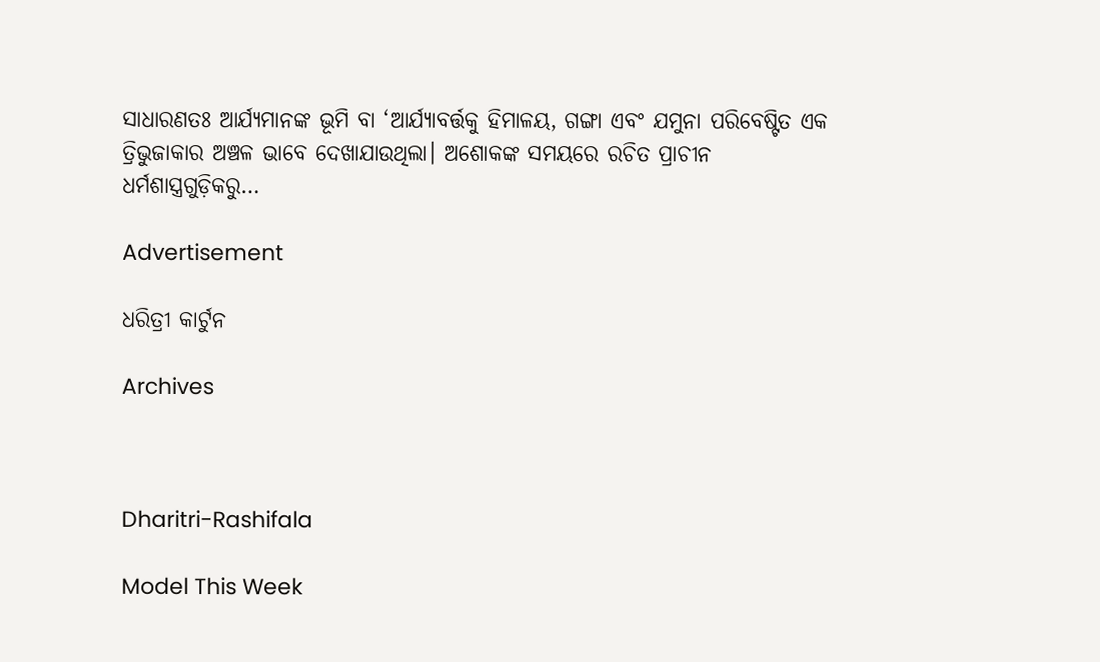ସାଧାରଣତଃ ଆର୍ଯ୍ୟମାନଙ୍କ ଭୂମି ବା ‘ଆର୍ଯ୍ୟାବର୍ତ୍ତକୁ ହିମାଳୟ, ଗଙ୍ଗା ଏବଂ ଯମୁନା ପରିବେଷ୍ଟିତ ଏକ ତ୍ରିଭୁଜାକାର ଅଞ୍ଚଳ ଭାବେ ଦେଖାଯାଉଥିଲା। ଅଶୋକଙ୍କ ସମୟରେ ରଚିତ ପ୍ରାଚୀନ ଧର୍ମଶାସ୍ତ୍ରଗୁଡ଼ିକରୁ…

Advertisement

ଧରିତ୍ରୀ କାର୍ଟୁନ

Archives



Dharitri-Rashifala

Model This Week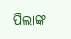ପିଲାଙ୍କ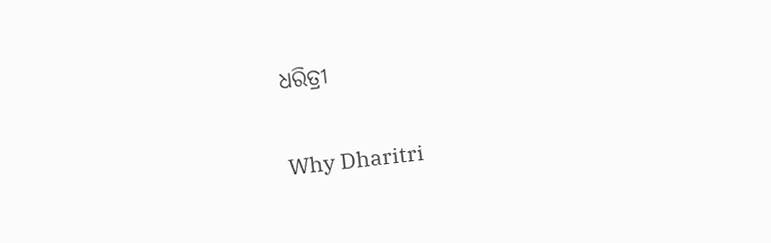ଧରିତ୍ରୀ

Why Dharitri